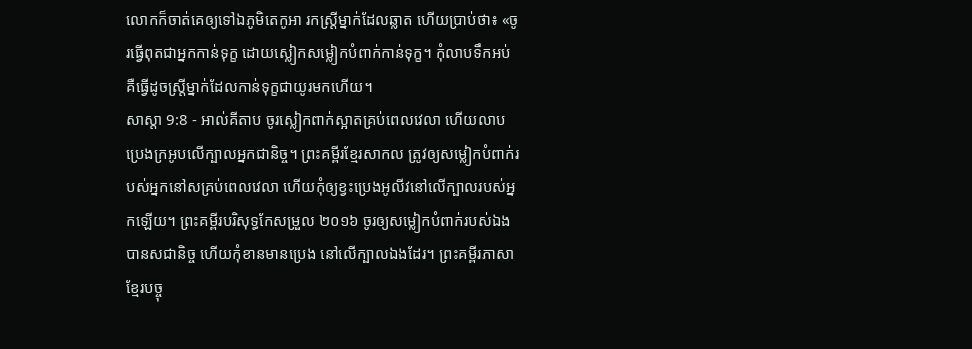លោកក៏ចាត់គេឲ្យទៅឯភូមិតេកូអា រកស្ត្រីម្នាក់ដែលឆ្លាត ហើយប្រាប់ថា៖ «ចូរធ្វើពុតជាអ្នកកាន់ទុក្ខ ដោយស្លៀកសម្លៀកបំពាក់កាន់ទុក្ខ។ កុំលាបទឹកអប់ គឺធ្វើដូចស្ត្រីម្នាក់ដែលកាន់ទុក្ខជាយូរមកហើយ។
សាស្តា 9:8 - អាល់គីតាប ចូរស្លៀកពាក់ស្អាតគ្រប់ពេលវេលា ហើយលាបប្រេងក្រអូបលើក្បាលអ្នកជានិច្ច។ ព្រះគម្ពីរខ្មែរសាកល ត្រូវឲ្យសម្លៀកបំពាក់របស់អ្នកនៅសគ្រប់ពេលវេលា ហើយកុំឲ្យខ្វះប្រេងអូលីវនៅលើក្បាលរបស់អ្នកឡើយ។ ព្រះគម្ពីរបរិសុទ្ធកែសម្រួល ២០១៦ ចូរឲ្យសម្លៀកបំពាក់របស់ឯងបានសជានិច្ច ហើយកុំខានមានប្រេង នៅលើក្បាលឯងដែរ។ ព្រះគម្ពីរភាសាខ្មែរបច្ចុ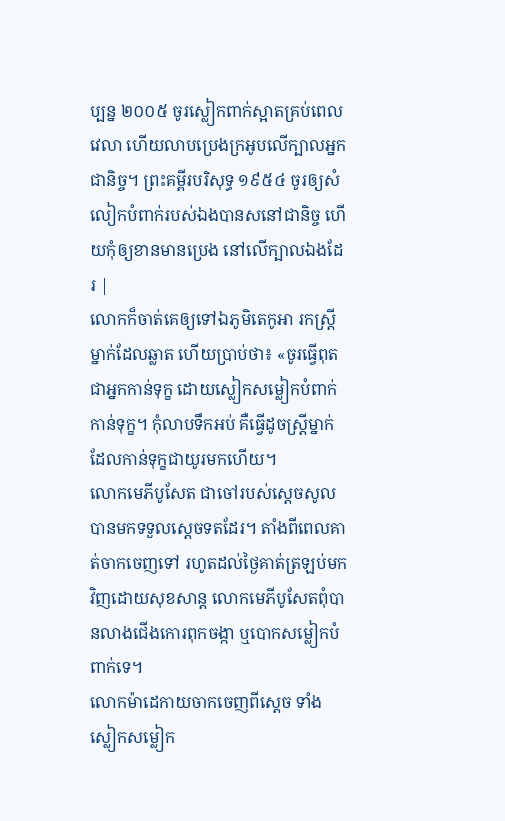ប្បន្ន ២០០៥ ចូរស្លៀកពាក់ស្អាតគ្រប់ពេលវេលា ហើយលាបប្រេងក្រអូបលើក្បាលអ្នកជានិច្ច។ ព្រះគម្ពីរបរិសុទ្ធ ១៩៥៤ ចូរឲ្យសំលៀកបំពាក់របស់ឯងបានសនៅជានិច្ច ហើយកុំឲ្យខានមានប្រេង នៅលើក្បាលឯងដែរ |
លោកក៏ចាត់គេឲ្យទៅឯភូមិតេកូអា រកស្ត្រីម្នាក់ដែលឆ្លាត ហើយប្រាប់ថា៖ «ចូរធ្វើពុតជាអ្នកកាន់ទុក្ខ ដោយស្លៀកសម្លៀកបំពាក់កាន់ទុក្ខ។ កុំលាបទឹកអប់ គឺធ្វើដូចស្ត្រីម្នាក់ដែលកាន់ទុក្ខជាយូរមកហើយ។
លោកមេភីបូសែត ជាចៅរបស់ស្តេចសូលបានមកទទួលស្តេចទតដែរ។ តាំងពីពេលគាត់ចាកចេញទៅ រហូតដល់ថ្ងៃគាត់ត្រឡប់មកវិញដោយសុខសាន្ត លោកមេភីបូសែតពុំបានលាងជើងកោរពុកចង្កា ឬបោកសម្លៀកបំពាក់ទេ។
លោកម៉ាដេកាយចាកចេញពីស្តេច ទាំងស្លៀកសម្លៀក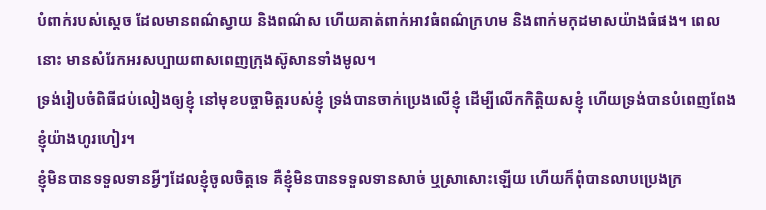បំពាក់របស់ស្ដេច ដែលមានពណ៌ស្វាយ និងពណ៌ស ហើយគាត់ពាក់អាវធំពណ៌ក្រហម និងពាក់មកុដមាសយ៉ាងធំផង។ ពេលនោះ មានសំរែកអរសប្បាយពាសពេញក្រុងស៊ូសានទាំងមូល។
ទ្រង់រៀបចំពិធីជប់លៀងឲ្យខ្ញុំ នៅមុខបច្ចាមិត្តរបស់ខ្ញុំ ទ្រង់បានចាក់ប្រេងលើខ្ញុំ ដើម្បីលើកកិត្តិយសខ្ញុំ ហើយទ្រង់បានបំពេញពែង ខ្ញុំយ៉ាងហូរហៀរ។
ខ្ញុំមិនបានទទួលទានអ្វីៗដែលខ្ញុំចូលចិត្តទេ គឺខ្ញុំមិនបានទទួលទានសាច់ ឬស្រាសោះឡើយ ហើយក៏ពុំបានលាបប្រេងក្រ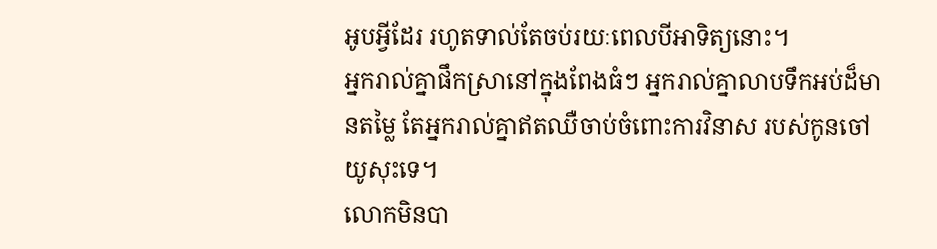អូបអ្វីដែរ រហូតទាល់តែចប់រយៈពេលបីអាទិត្យនោះ។
អ្នករាល់គ្នាផឹកស្រានៅក្នុងពែងធំៗ អ្នករាល់គ្នាលាបទឹកអប់ដ៏មានតម្លៃ តែអ្នករាល់គ្នាឥតឈឺចាប់ចំពោះការវិនាស របស់កូនចៅយូសុះទេ។
លោកមិនបា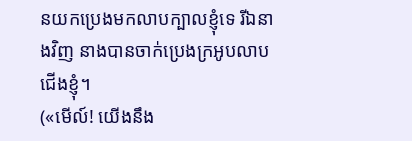នយកប្រេងមកលាបក្បាលខ្ញុំទេ រីឯនាងវិញ នាងបានចាក់ប្រេងក្រអូបលាបជើងខ្ញុំ។
(«មើល៍! យើងនឹង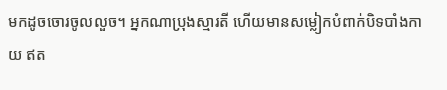មកដូចចោរចូលលួច។ អ្នកណាប្រុងស្មារតី ហើយមានសម្លៀកបំពាក់បិទបាំងកាយ ឥត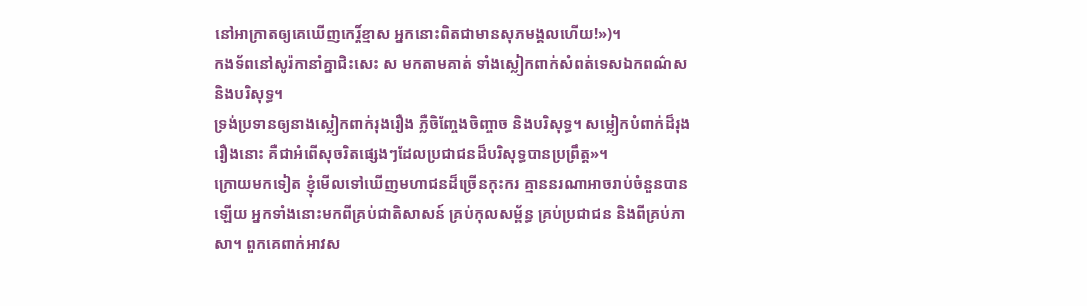នៅអាក្រាតឲ្យគេឃើញកេរ្ដិ៍ខ្មាស អ្នកនោះពិតជាមានសុភមង្គលហើយ!»)។
កងទ័ពនៅសូរ៉កានាំគ្នាជិះសេះ ស មកតាមគាត់ ទាំងស្លៀកពាក់សំពត់ទេសឯកពណ៌ស និងបរិសុទ្ធ។
ទ្រង់ប្រទានឲ្យនាងស្លៀកពាក់រុងរឿង ភ្លឺចិញ្ចែងចិញ្ចាច និងបរិសុទ្ធ។ សម្លៀកបំពាក់ដ៏រុងរឿងនោះ គឺជាអំពើសុចរិតផ្សេងៗដែលប្រជាជនដ៏បរិសុទ្ធបានប្រព្រឹត្ដ»។
ក្រោយមកទៀត ខ្ញុំមើលទៅឃើញមហាជនដ៏ច្រើនកុះករ គ្មាននរណាអាចរាប់ចំនួនបានឡើយ អ្នកទាំងនោះមកពីគ្រប់ជាតិសាសន៍ គ្រប់កុលសម្ព័ន្ធ គ្រប់ប្រជាជន និងពីគ្រប់ភាសា។ ពួកគេពាក់អាវស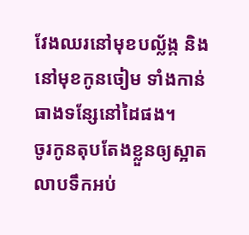វែងឈរនៅមុខបល្ល័ង្ក និងនៅមុខកូនចៀម ទាំងកាន់ធាងទន្សែនៅដៃផង។
ចូរកូនតុបតែងខ្លួនឲ្យស្អាត លាបទឹកអប់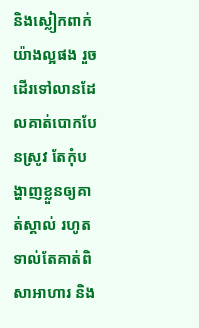និងស្លៀកពាក់យ៉ាងល្អផង រួចដើរទៅលានដែលគាត់បោកបែនស្រូវ តែកុំបង្ហាញខ្លួនឲ្យគាត់ស្គាល់ រហូតទាល់តែគាត់ពិសាអាហារ និង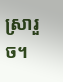ស្រារួច។